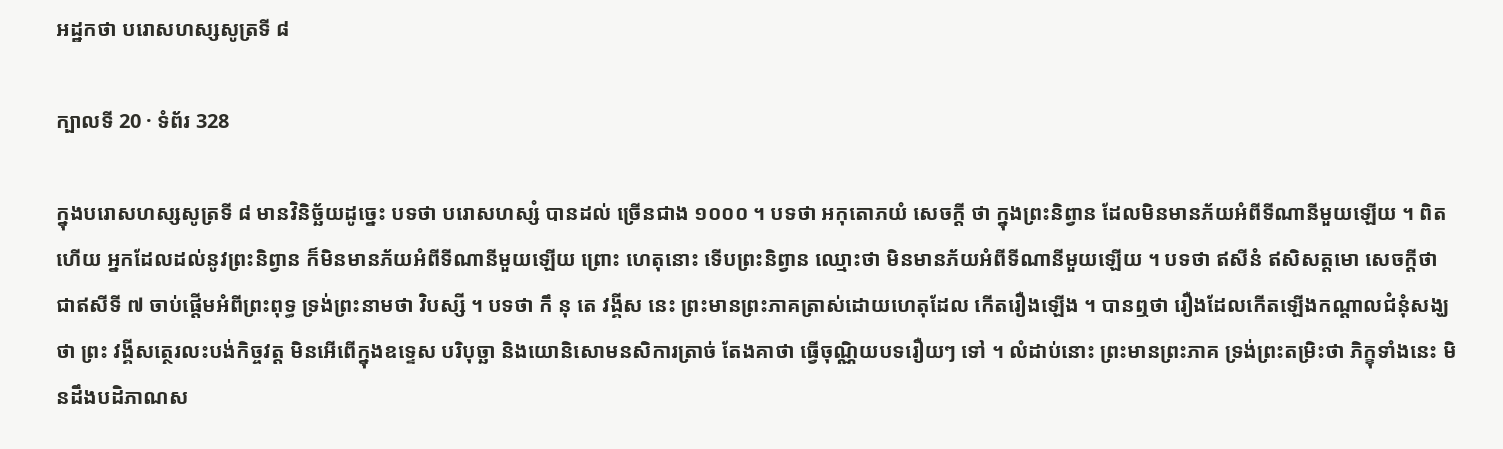អដ្ឋកថា បរោសហស្សសូត្រទី ៨

ក្បាលទី 20 · ទំព័រ 328

ក្នុងបរោសហស្សសូត្រទី ៨ មានវិនិច្ឆ័យដូច្នេះ បទថា បរោសហស្សំ បានដល់ ច្រើនជាង ១០០០ ។ បទថា អកុតោភយំ សេចក្តី ថា ក្នុងព្រះនិព្វាន ដែលមិនមានភ័យអំពីទីណានីមួយឡើយ ។ ពិតហើយ អ្នកដែលដល់នូវព្រះនិព្វាន ក៏មិនមានភ័យអំពីទីណានីមួយឡើយ ព្រោះ ហេតុនោះ ទើបព្រះនិព្វាន ឈ្មោះថា មិនមានភ័យអំពីទីណានីមួយឡើយ ។ បទថា ឥសីនំ ឥសិសត្តមោ សេចក្តីថា ជាឥសីទី ៧ ចាប់ផ្តើមអំពីព្រះពុទ្ធ ទ្រង់ព្រះនាមថា វិបស្សី ។ បទថា កឹ នុ តេ វង្គីស នេះ ព្រះមានព្រះភាគត្រាស់ដោយហេតុដែល កើតរឿងឡើង ។ បានឮថា រឿងដែលកើតឡើងកណ្តាលជំនុំសង្ឃថា ព្រះ វង្គីសត្ថេរលះបង់កិច្ចវត្ត មិនអើពើក្នុងឧទ្ទេស បរិបុច្ឆា និងយោនិសោមនសិការត្រាច់ តែងគាថា ធ្វើចុណ្ណិយបទរឿយៗ ទៅ ។ លំដាប់នោះ ព្រះមានព្រះភាគ ទ្រង់ព្រះតម្រិះថា ភិក្ខុទាំងនេះ មិនដឹងបដិភាណស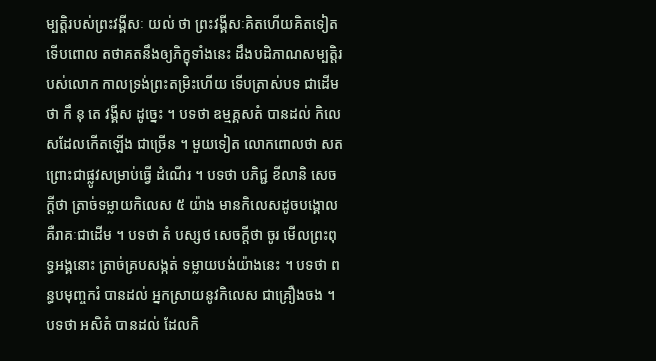ម្បត្តិរបស់ព្រះវង្គីសៈ យល់ ថា ព្រះវង្គីសៈគិតហើយគិតទៀត ទើបពោល តថាគតនឹងឲ្យភិក្ខុទាំងនេះ ដឹងបដិភាណសម្បត្តិរបស់លោក កាលទ្រង់ព្រះតម្រិះហើយ ទើបត្រាស់បទ ជាដើមថា កឹ នុ តេ វង្គីស ដូច្នេះ ។ បទថា ឧម្មគ្គសតំ បានដល់ កិលេសដែលកើតឡើង ជាច្រើន ។ មួយទៀត លោកពោលថា សត ព្រោះជាផ្លូវសម្រាប់ធ្វើ ដំណើរ ។ បទថា បភិជ្ជ ខីលានិ សេចក្តីថា ត្រាច់ទម្លាយកិលេស ៥ យ៉ាង មានកិលេសដូចបង្គោល គឺរាគៈជាដើម ។ បទថា តំ បស្សថ សេចក្តីថា ចូរ មើលព្រះពុទ្ធអង្គនោះ ត្រាច់គ្របសង្កត់ ទម្លាយបង់យ៉ាងនេះ ។ បទថា ពន្ធបមុញ្ចករំ បានដល់ អ្នកស្រាយនូវកិលេស ជាគ្រឿងចង ។ បទថា អសិតំ បានដល់ ដែលកិ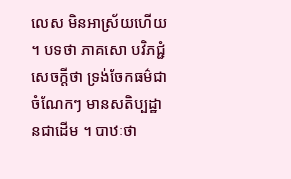លេស មិនអាស្រ័យហើយ ។ បទថា ភាគសោ បវិភជ្ជំ សេចក្តីថា ទ្រង់ចែកធម៌ជាចំណែកៗ មានសតិប្បដ្ឋានជាដើម ។ បាឋៈថា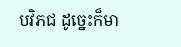បវិភជ ដូច្នេះក៏មា